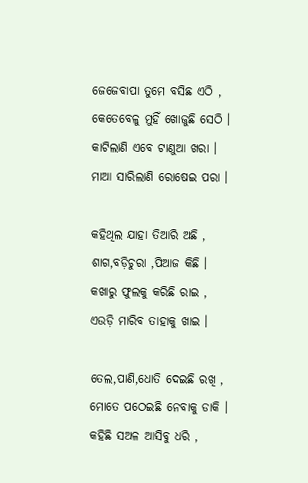ଜେଜେବାପା ତୁମେ ବସିଛ ଏଠି ,
କେତେବେଳୁ ମୁହିଁ ଖୋଜୁଛି ସେଠି ।
କାଟିଲାଣି ଏବେ ଟାଣୁଆ ଖରା ।
ମାଆ ସାରିଲାଣି ରୋଷେଇ ପରା ।

କହିଥିଲ ଯାହା ତିଆରି ଅଛି ,
ଶାଗ,ବଡ଼ିଚୁରା ,ପିଆଜ କିଛି ।
କଖାରୁ ଫୁଲକୁ କରିଛି ରାଇ ,
ଏଉଡ଼ି ମାରିବ ତାହାକୁ ଖାଇ ।

ତେଲ,ପାଣି,ଧୋତି ଦେଇଛି ରଖି ,
ମୋତେ ପଠେଇଛି ନେବାକୁ ଡାକି ।
କହିଛି ସଅଳ ଆସିବୁ ଧରି ,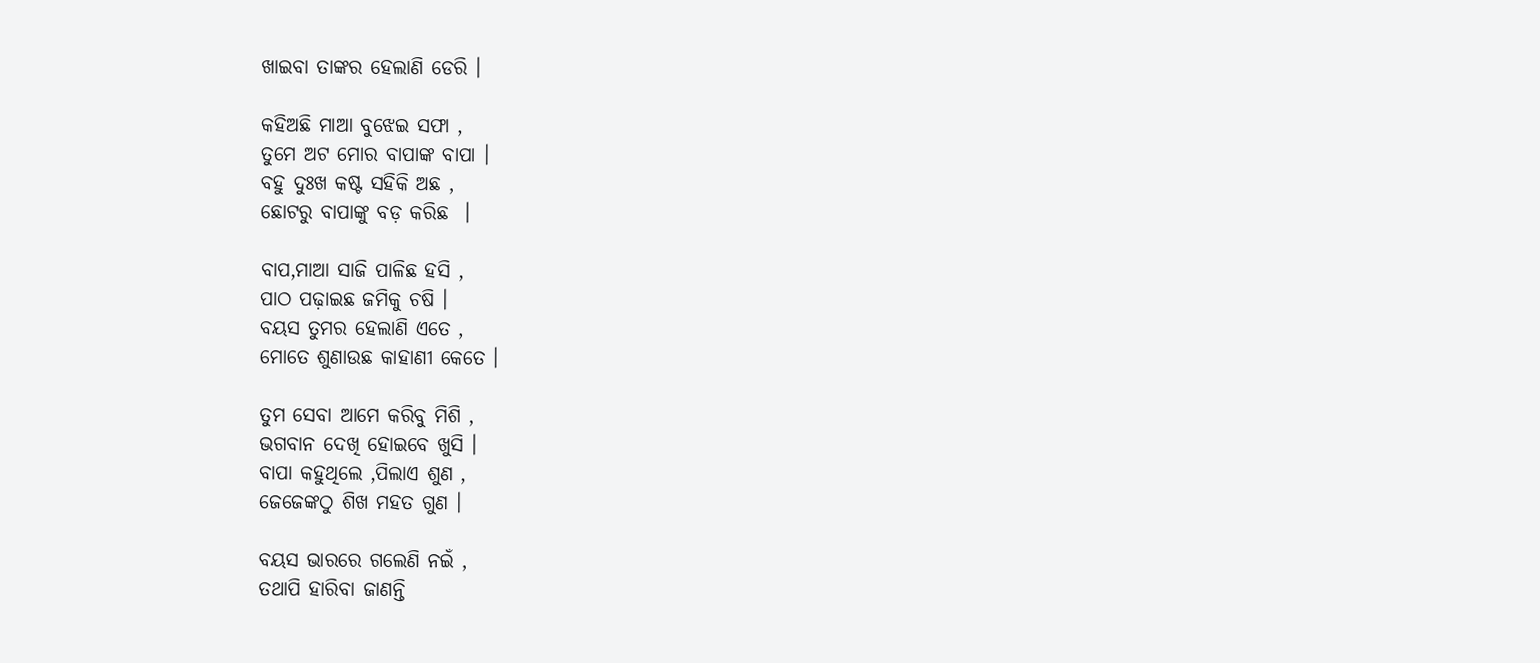ଖାଇବା ତାଙ୍କର ହେଲାଣି ଡେରି ।

କହିଅଛି ମାଆ ବୁଝେଇ ସଫା ,
ତୁମେ ଅଟ ମୋର ବାପାଙ୍କ ବାପା ।
ବହୁ ଦୁଃଖ କଷ୍ଟ ସହିକି ଅଛ ,
ଛୋଟରୁ ବାପାଙ୍କୁ ବଡ଼ କରିଛ  ।

ବାପ,ମାଆ ସାଜି ପାଳିଛ ହସି ,
ପାଠ ପଢ଼ାଇଛ ଜମିକୁ ଚଷି ।
ବୟସ ତୁମର ହେଲାଣି ଏତେ ,
ମୋତେ ଶୁଣାଉଛ କାହାଣୀ କେତେ ।

ତୁମ ସେବା ଆମେ କରିବୁ ମିଶି ,
ଭଗବାନ ଦେଖି ହୋଇବେ ଖୁସି ।
ବାପା କହୁଥିଲେ ,ପିଲାଏ ଶୁଣ ,
ଜେଜେଙ୍କଠୁ ଶିଖ ମହତ ଗୁଣ ।

ବୟସ ଭାରରେ ଗଲେଣି ନଇଁ ,
ତଥାପି ହାରିବା ଜାଣନ୍ତି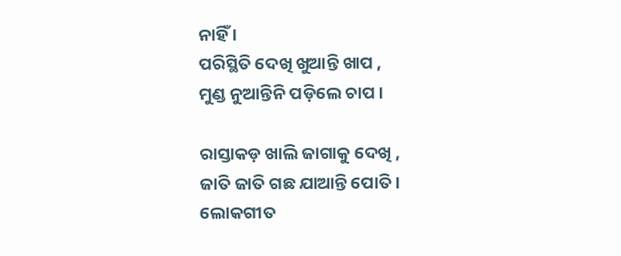ନାହିଁ ।
ପରିସ୍ଥିତି ଦେଖି ଖୁଆନ୍ତି ଖାପ ,
ମୁଣ୍ଡ ନୁଆନ୍ତିନି ପଡ଼ିଲେ ଚାପ ।

ରାସ୍ତାକଡ଼ ଖାଲି ଜାଗାକୁ ଦେଖି ,
ଜାତି ଜାତି ଗଛ ଯାଆନ୍ତି ପୋତି ।
ଲୋକଗୀତ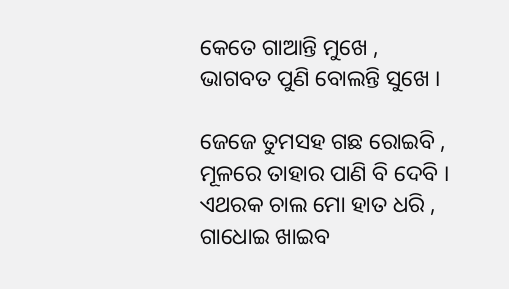କେତେ ଗାଆନ୍ତି ମୁଖେ ,
ଭାଗବତ ପୁଣି ବୋଲନ୍ତି ସୁଖେ ।

ଜେଜେ ତୁମସହ ଗଛ ରୋଇବି ,
ମୂଳରେ ତାହାର ପାଣି ବି ଦେବି ।
ଏଥରକ ଚାଲ ମୋ ହାତ ଧରି ,
ଗାଧୋଇ ଖାଇବ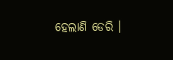ହେଲାଣି ଡେରି ।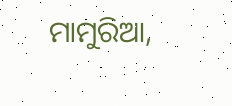ମାମୁରିଆ,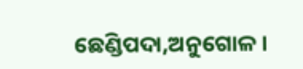ଛେଣ୍ଡିପଦା,ଅନୁଗୋଳ ।